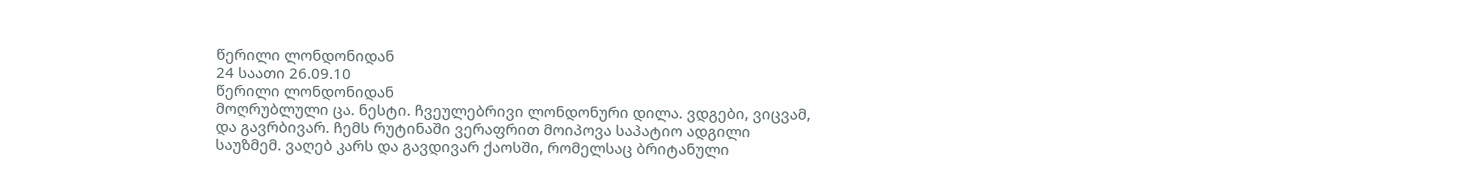წერილი ლონდონიდან
24 საათი 26.09.10
წერილი ლონდონიდან
მოღრუბლული ცა. ნესტი. ჩვეულებრივი ლონდონური დილა. ვდგები, ვიცვამ, და გავრბივარ. ჩემს რუტინაში ვერაფრით მოიპოვა საპატიო ადგილი საუზმემ. ვაღებ კარს და გავდივარ ქაოსში, რომელსაც ბრიტანული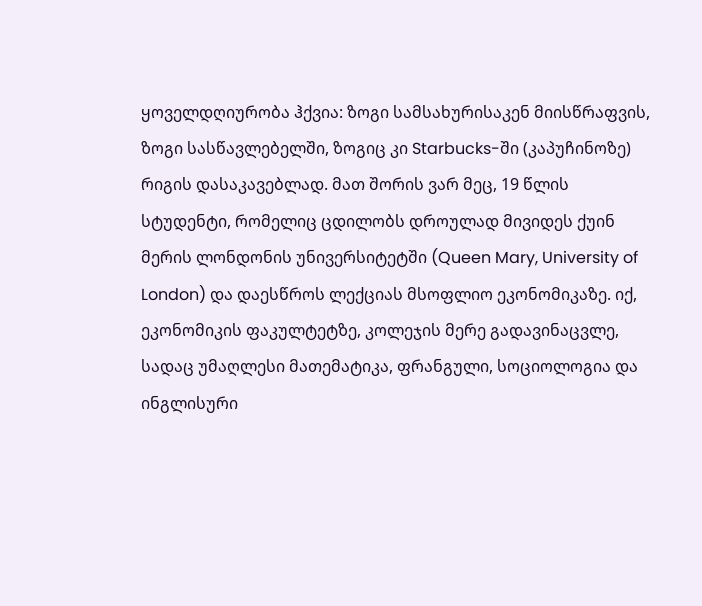ყოველდღიურობა ჰქვია: ზოგი სამსახურისაკენ მიისწრაფვის, ზოგი სასწავლებელში, ზოგიც კი Starbucks-ში (კაპუჩინოზე) რიგის დასაკავებლად. მათ შორის ვარ მეც, 19 წლის სტუდენტი, რომელიც ცდილობს დროულად მივიდეს ქუინ მერის ლონდონის უნივერსიტეტში (Queen Mary, University of London) და დაესწროს ლექციას მსოფლიო ეკონომიკაზე. იქ, ეკონომიკის ფაკულტეტზე, კოლეჯის მერე გადავინაცვლე, სადაც უმაღლესი მათემატიკა, ფრანგული, სოციოლოგია და ინგლისური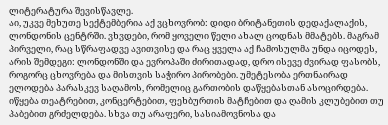ლიტერატურა შევისწავლე.
აი, უკვე მეხუთე სექტემბერია აქ ვცხოვრობ: დიდი ბრიტანეთის დედაქალაქის, ლონდონის ცენტრში. ვხვდები, რომ ყოველი წელი ახალ ცოდნას მმატებს. მაგრამ პირველი, რაც სწრაფადვე ავითვისე და რაც ყველა აქ ჩამოსულმა უნდა იცოდეს, არის შემდეგი: ლონდონში და ევროპაში ძირითადად, დრო ისევე ძვირად ფასობს, როგორც ცხოვრება და მისთვის საჭირო პირობები. უმეტესობა ერთნაირად ელოდება პარასკევ საღამოს, რომელიც გართობის დაწყებასთან ასოცირდება. იწყება თეატრებით, კონცერტებით, ფეხბურთის მატჩებით და ღამის კლუბებით თუ პაბებით გრძელდება. სხვა თუ არაფერი, სასიამოვნოსა და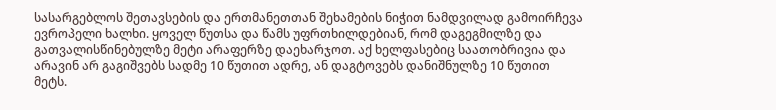სასარგებლოს შეთავსების და ერთმანეთთან შეხამების ნიჭით ნამდვილად გამოირჩევა ევროპელი ხალხი. ყოველ წუთსა და წამს უფრთხილდებიან, რომ დაგეგმილზე და გათვალისწინებულზე მეტი არაფერზე დაეხარჯოთ. აქ ხელფასებიც საათობრივია და არავინ არ გაგიშვებს სადმე 10 წუთით ადრე, ან დაგტოვებს დანიშნულზე 10 წუთით მეტს.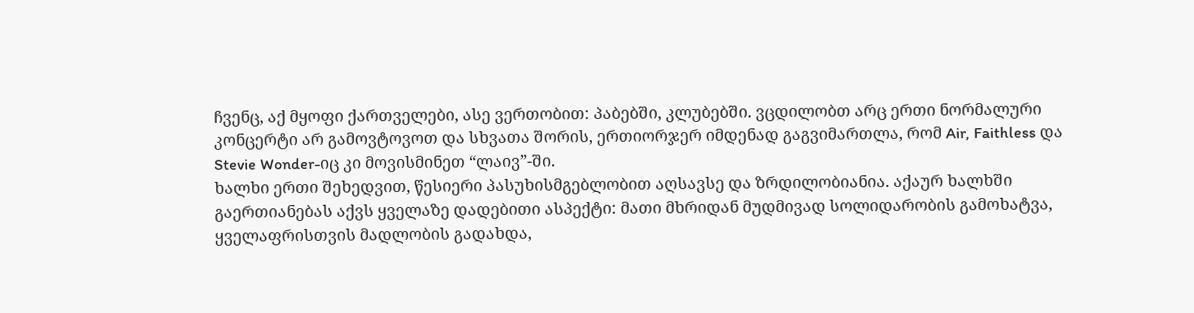ჩვენც, აქ მყოფი ქართველები, ასე ვერთობით: პაბებში, კლუბებში. ვცდილობთ არც ერთი ნორმალური კონცერტი არ გამოვტოვოთ და სხვათა შორის, ერთიორჯერ იმდენად გაგვიმართლა, რომ Air, Faithless და Stevie Wonder-იც კი მოვისმინეთ “ლაივ”-ში.
ხალხი ერთი შეხედვით, წესიერი პასუხისმგებლობით აღსავსე და ზრდილობიანია. აქაურ ხალხში გაერთიანებას აქვს ყველაზე დადებითი ასპექტი: მათი მხრიდან მუდმივად სოლიდარობის გამოხატვა, ყველაფრისთვის მადლობის გადახდა,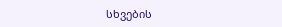სხვების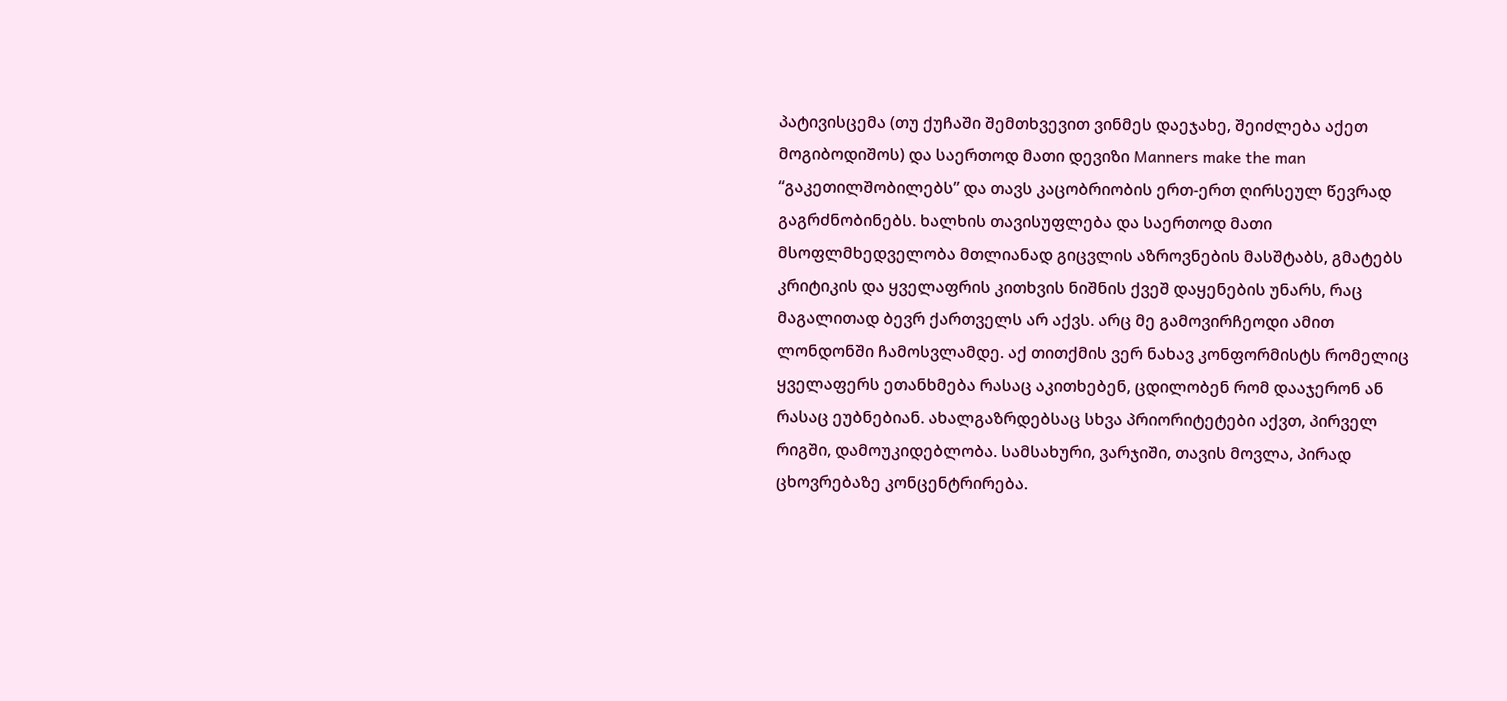პატივისცემა (თუ ქუჩაში შემთხვევით ვინმეს დაეჯახე, შეიძლება აქეთ მოგიბოდიშოს) და საერთოდ მათი დევიზი Manners make the man “გაკეთილშობილებს” და თავს კაცობრიობის ერთ-ერთ ღირსეულ წევრად გაგრძნობინებს. ხალხის თავისუფლება და საერთოდ მათი მსოფლმხედველობა მთლიანად გიცვლის აზროვნების მასშტაბს, გმატებს კრიტიკის და ყველაფრის კითხვის ნიშნის ქვეშ დაყენების უნარს, რაც მაგალითად ბევრ ქართველს არ აქვს. არც მე გამოვირჩეოდი ამით ლონდონში ჩამოსვლამდე. აქ თითქმის ვერ ნახავ კონფორმისტს რომელიც ყველაფერს ეთანხმება რასაც აკითხებენ, ცდილობენ რომ დააჯერონ ან რასაც ეუბნებიან. ახალგაზრდებსაც სხვა პრიორიტეტები აქვთ, პირველ რიგში, დამოუკიდებლობა. სამსახური, ვარჯიში, თავის მოვლა, პირად ცხოვრებაზე კონცენტრირება.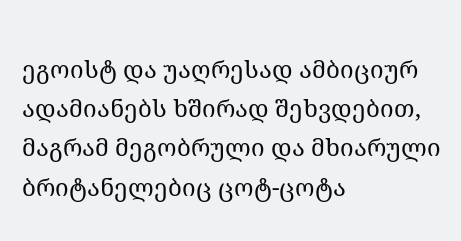ეგოისტ და უაღრესად ამბიციურ ადამიანებს ხშირად შეხვდებით, მაგრამ მეგობრული და მხიარული ბრიტანელებიც ცოტ-ცოტა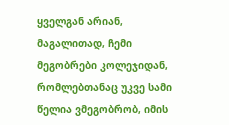ყველგან არიან, მაგალითად, ჩემი მეგობრები კოლეჯიდან, რომლებთანაც უკვე სამი წელია ვმეგობრობ, იმის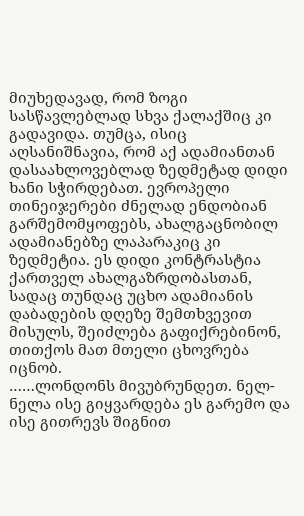მიუხედავად, რომ ზოგი სასწავლებლად სხვა ქალაქშიც კი გადავიდა. თუმცა, ისიც აღსანიშნავია, რომ აქ ადამიანთან დასაახლოვებლად ზედმეტად დიდი ხანი სჭირდებათ. ევროპელი თინეიჯერები ძნელად ენდობიან გარშემომყოფებს, ახალგაცნობილ ადამიანებზე ლაპარაკიც კი ზედმეტია. ეს დიდი კონტრასტია ქართველ ახალგაზრდობასთან, სადაც თუნდაც უცხო ადამიანის დაბადების დღეზე შემთხვევით მისულს, შეიძლება გაფიქრებინონ, თითქოს მათ მთელი ცხოვრება იცნობ.
……ლონდონს მივუბრუნდეთ. ნელ-ნელა ისე გიყვარდება ეს გარემო და ისე გითრევს შიგნით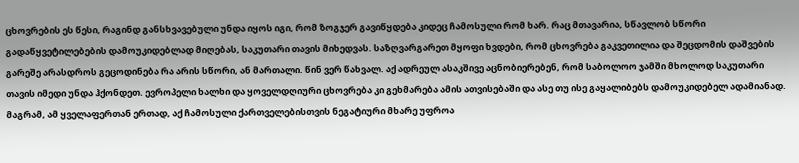ცხოვრების ეს წესი, რაგინდ განსხვავებული უნდა იყოს იგი, რომ ზოგჯერ გავიწყდება კიდეც ჩამოსული რომ ხარ. რაც მთავარია, სწავლობ სწორი გადაწყვეტილებების დამოუკიდებლად მიღებას, საკუთარი თავის მიხედვას. საზღვარგარეთ მყოფი ხვდები, რომ ცხოვრება გაკვეთილია და შეცდომის დაშვების გარეშე არასდროს გეცოდინება რა არის სწორი, ან მართალი. წინ ვერ წახვალ. აქ ადრეულ ასაკშივე აცნობიერებენ, რომ საბოლოო ჯამში მხოლოდ საკუთარი თავის იმედი უნდა ჰქონდეთ. ევროპელი ხალხი და ყოველდღიური ცხოვრება კი გეხმარება ამის ათვისებაში და ასე თუ ისე გაყალიბებს დამოუკიდებელ ადამიანად.
მაგრამ, ამ ყველაფერთან ერთად, აქ ჩამოსული ქართველებისთვის ნეგატიური მხარე უფროა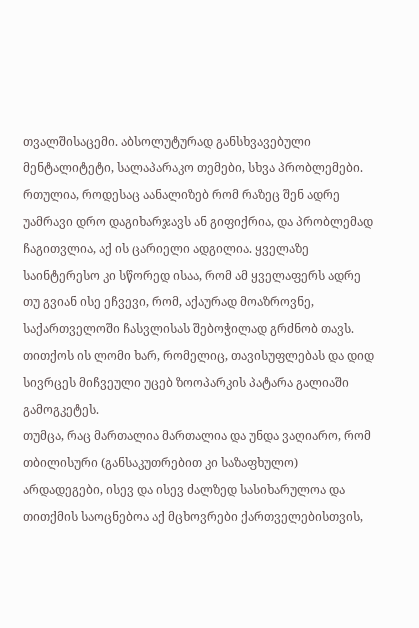თვალშისაცემი. აბსოლუტურად განსხვავებული მენტალიტეტი, სალაპარაკო თემები, სხვა პრობლემები. რთულია, როდესაც აანალიზებ რომ რაზეც შენ ადრე უამრავი დრო დაგიხარჯავს ან გიფიქრია, და პრობლემად ჩაგითვლია, აქ ის ცარიელი ადგილია. ყველაზე საინტერესო კი სწორედ ისაა, რომ ამ ყველაფერს ადრე თუ გვიან ისე ეჩვევი, რომ, აქაურად მოაზროვნე, საქართველოში ჩასვლისას შებოჭილად გრძნობ თავს. თითქოს ის ლომი ხარ, რომელიც, თავისუფლებას და დიდ სივრცეს მიჩვეული უცებ ზოოპარკის პატარა გალიაში გამოგკეტეს.
თუმცა, რაც მართალია მართალია და უნდა ვაღიარო, რომ თბილისური (განსაკუთრებით კი საზაფხულო) არდადეგები, ისევ და ისევ ძალზედ სასიხარულოა და თითქმის საოცნებოა აქ მცხოვრები ქართველებისთვის,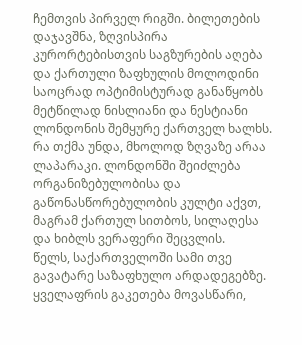ჩემთვის პირველ რიგში. ბილეთების დაჯავშნა, ზღვისპირა კურორტებისთვის საგზურების აღება და ქართული ზაფხულის მოლოდინი საოცრად ოპტიმისტურად განაწყობს მეტწილად ნისლიანი და ნესტიანი ლონდონის შემყურე ქართველ ხალხს.
რა თქმა უნდა, მხოლოდ ზღვაზე არაა ლაპარაკი. ლონდონში შეიძლება ორგანიზებულობისა და გაწონასწორებულობის კულტი აქვთ, მაგრამ ქართულ სითბოს, სილაღესა და ხიბლს ვერაფერი შეცვლის.
წელს, საქართველოში სამი თვე გავატარე საზაფხულო არდადეგებზე. ყველაფრის გაკეთება მოვასწარი,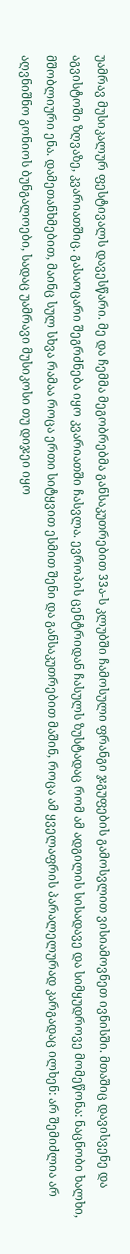უამრავ მუსიკალურ ფესტივალს დავესწარი. მე და ჩემმა მეგობრებმა განსაკუთრებით 33ა-ს კლუბში ჩამოსული ფრანგი ჯგუფების გამოსვლით ვისიამოვნეთ ივნისში. მთაშიც დავისვენე და აგვისტოში ზღვაზე, კვარიათშიც. გასაოცარი შეგრძნება იყო კვარიათში ჩასვლა. ევროპის ცენტრიდან ჩასულს ზუსტადაც რომ ამ ადგილის სისადავე და სიმყუდროვე მომეწონა: ნაცნობი ხალხი, მშობლიური ენა. დამეთანხმებით, მაინც სულ სხვა რამაა როცა ერთი სიტყვით ესმით შენი და განსაკუთრებით მაშინ, როცა ამ ყველაფრის პარალელურად კარგადაც ილხენ: არ შემიძლია არ აღვნიშნო გონიოს ბუნგალოები, სადაც უამრავი მუსიკოსი თუ დიჯეი იყო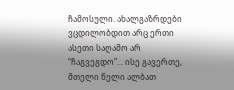ჩამოსული. ახალგაზრდები ვცდილობდით არც ერთი ასეთი საღამო არ “ჩაგვეგდო”... ისე გავერთე, მთელი წელი ალბათ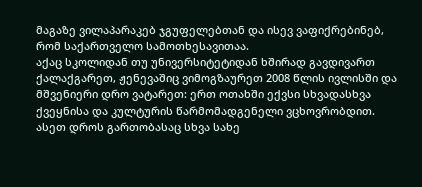მაგაზე ვილაპარაკებ ჯგუფელებთან და ისევ ვაფიქრებინებ, რომ საქართველო სამოთხესავითაა.
აქაც სკოლიდან თუ უნივერსიტეტიდან ხშირად გავდივართ ქალაქგარეთ, ჟენევაშიც ვიმოგზაურეთ 2008 წლის ივლისში და მშვენიერი დრო ვატარეთ: ერთ ოთახში ექვსი სხვადასხვა ქვეყნისა და კულტურის წარმომადგენელი ვცხოვრობდით. ასეთ დროს გართობასაც სხვა სახე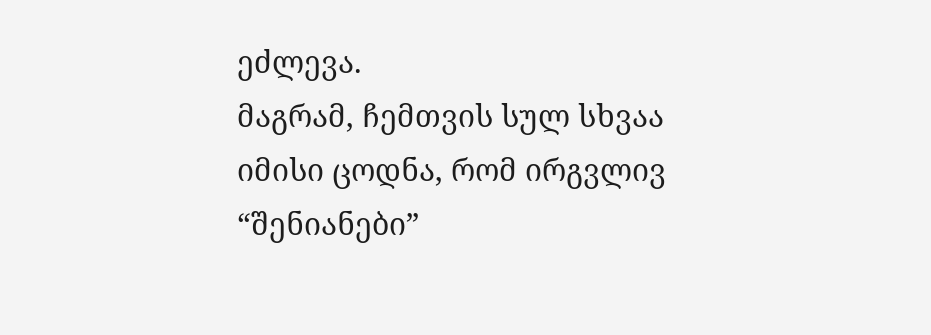ეძლევა.
მაგრამ, ჩემთვის სულ სხვაა იმისი ცოდნა, რომ ირგვლივ “შენიანები”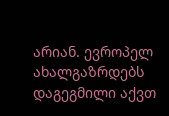არიან. ევროპელ ახალგაზრდებს დაგეგმილი აქვთ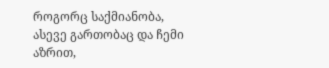როგორც საქმიანობა, ასევე გართობაც და ჩემი აზრით,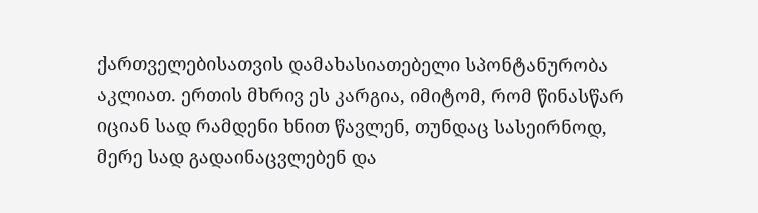ქართველებისათვის დამახასიათებელი სპონტანურობა აკლიათ. ერთის მხრივ ეს კარგია, იმიტომ, რომ წინასწარ იციან სად რამდენი ხნით წავლენ, თუნდაც სასეირნოდ, მერე სად გადაინაცვლებენ და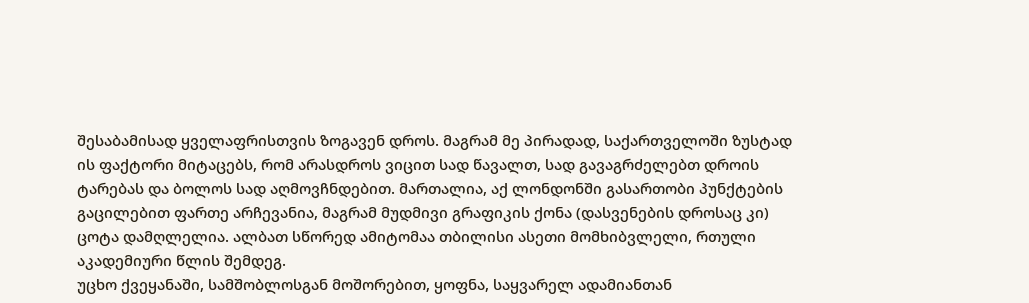შესაბამისად ყველაფრისთვის ზოგავენ დროს. მაგრამ მე პირადად, საქართველოში ზუსტად ის ფაქტორი მიტაცებს, რომ არასდროს ვიცით სად წავალთ, სად გავაგრძელებთ დროის ტარებას და ბოლოს სად აღმოვჩნდებით. მართალია, აქ ლონდონში გასართობი პუნქტების გაცილებით ფართე არჩევანია, მაგრამ მუდმივი გრაფიკის ქონა (დასვენების დროსაც კი) ცოტა დამღლელია. ალბათ სწორედ ამიტომაა თბილისი ასეთი მომხიბვლელი, რთული აკადემიური წლის შემდეგ.
უცხო ქვეყანაში, სამშობლოსგან მოშორებით, ყოფნა, საყვარელ ადამიანთან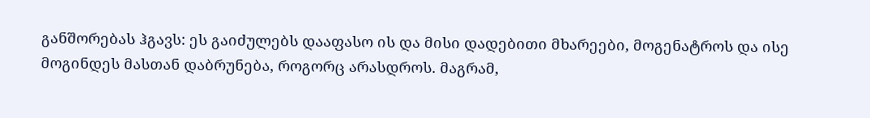განშორებას ჰგავს: ეს გაიძულებს დააფასო ის და მისი დადებითი მხარეები, მოგენატროს და ისე მოგინდეს მასთან დაბრუნება, როგორც არასდროს. მაგრამ,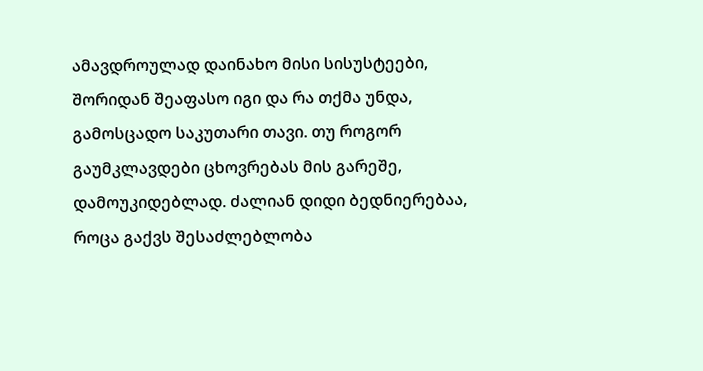ამავდროულად დაინახო მისი სისუსტეები, შორიდან შეაფასო იგი და რა თქმა უნდა, გამოსცადო საკუთარი თავი. თუ როგორ გაუმკლავდები ცხოვრებას მის გარეშე, დამოუკიდებლად. ძალიან დიდი ბედნიერებაა, როცა გაქვს შესაძლებლობა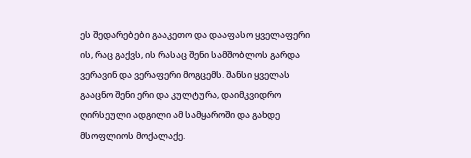ეს შედარებები გააკეთო და დააფასო ყველაფერი ის, რაც გაქვს, ის რასაც შენი სამშობლოს გარდა ვერავინ და ვერაფერი მოგცემს. შანსი ყველას გააცნო შენი ერი და კულტურა, დაიმკვიდრო ღირსეული ადგილი ამ სამყაროში და გახდე მსოფლიოს მოქალაქე.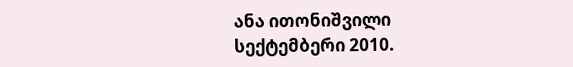ანა ითონიშვილი
სექტემბერი 2010.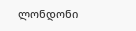ლონდონი